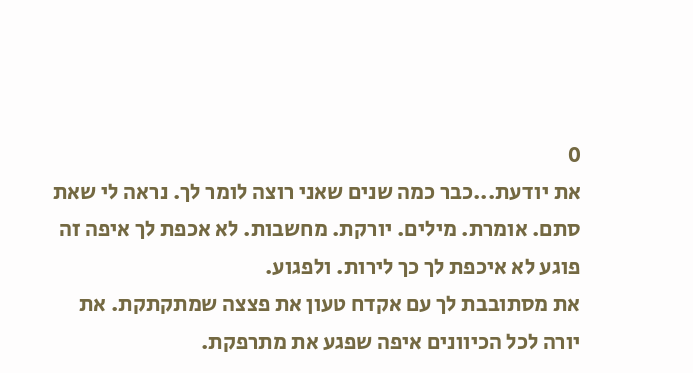0
את יודעת...כבר כמה שנים שאני רוצה לומר לך. נראה לי שאת סתם. אומרת. מילים. יורקת. מחשבות. לא אכפת לך איפה זה פוגע לא איכפת לך כך לירות. ולפגוע.
את מסתובבת לך עם אקדח טעון את פצצה שמתקתקת. את יורה לכל הכיוונים איפה שפגע את מתרפקת.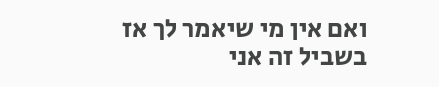ואם אין מי שיאמר לך אז בשביל זה אני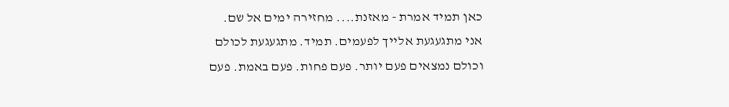כאן תמיד אמרת - מאזנת.... מחזירה ימים אל שם.
אני מתגעגעת אלייך לפעמים. תמיד. מתגעגעת לכולם וכולם נמצאים פעם יותר. פעם פחות. פעם באמת. פעם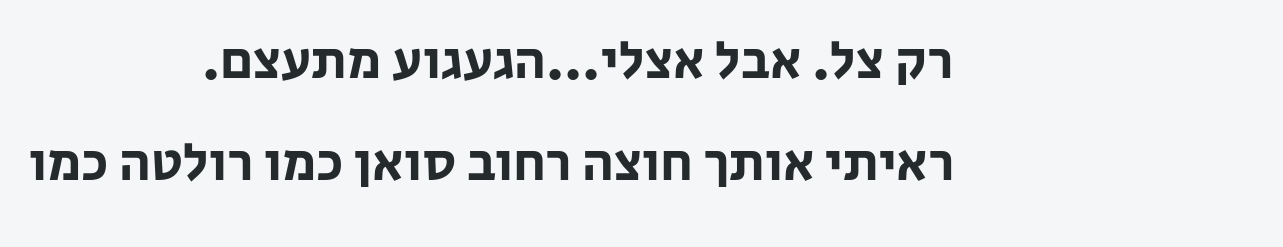רק צל. אבל אצלי...הגעגוע מתעצם.
ראיתי אותך חוצה רחוב סואן כמו רולטה כמו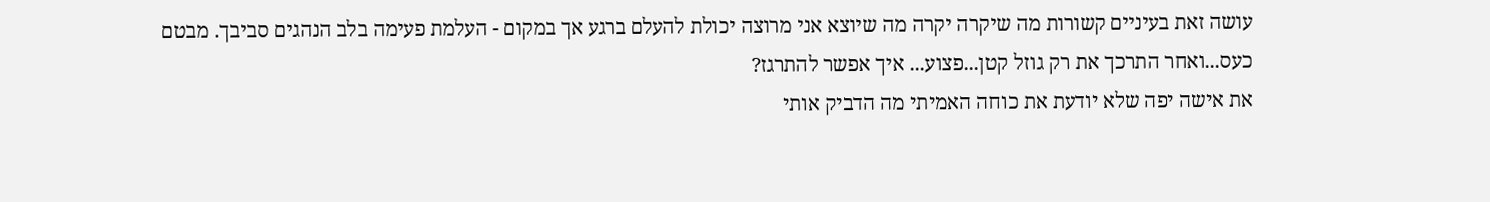עושה זאת בעיניים קשורות מה שיקרה יקרה מה שיוצא אני מרוצה יכולת להעלם ברגע אך במקום - העלמת פעימה בלב הנהגים סביבך. מבטם כעס...ואחר התרכך את רק גוזל קטן...פצוע... איך אפשר להתרגז?
את אישה יפה שלא יודעת את כוחה האמיתי מה הדביק אותי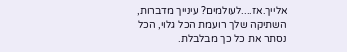אלייך.אז....לעולמים? עינייך מדברות, השתיקה שלך רועמת הכל גלוי, הכל נסתר את כל כך מבלבלת.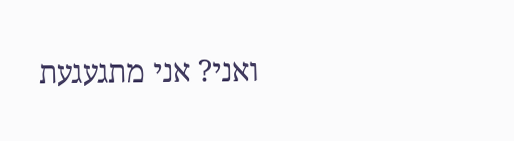ואני? אני מתגעגעת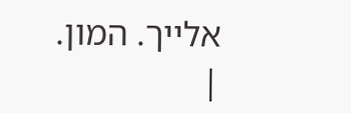אלייך. המון.
|